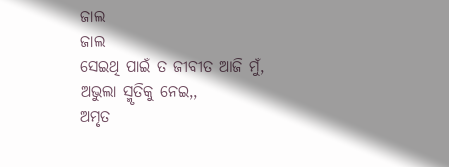ଜାଲ
ଜାଲ
ସେଇଥି ପାଇଁ ତ ଜୀବୀତ ଆଜି ମୁଁ,
ଅଭୁଲା ସ୍ମୃତିକୁ ନେଇ,,
ଅମୃତ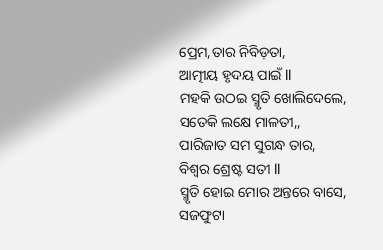ପ୍ରେମ,ତାର ନିବିଡ଼ତା,
ଆତ୍ମୀୟ ହୃଦୟ ପାଇଁ ll
ମହକି ଉଠଇ ସ୍ମୃତି ଖୋଲିଦେଲେ,
ସତେକି ଲକ୍ଷେ ମାଳତୀ,,
ପାରିଜାତ ସମ ସୁଗନ୍ଧ ତାର,
ବିଶ୍ୱର ଶ୍ରେଷ୍ଟ ସତୀ ll
ସ୍ମୃତି ହୋଇ ମୋର ଅନ୍ତରେ ବାସେ,
ସଜଫୁଟା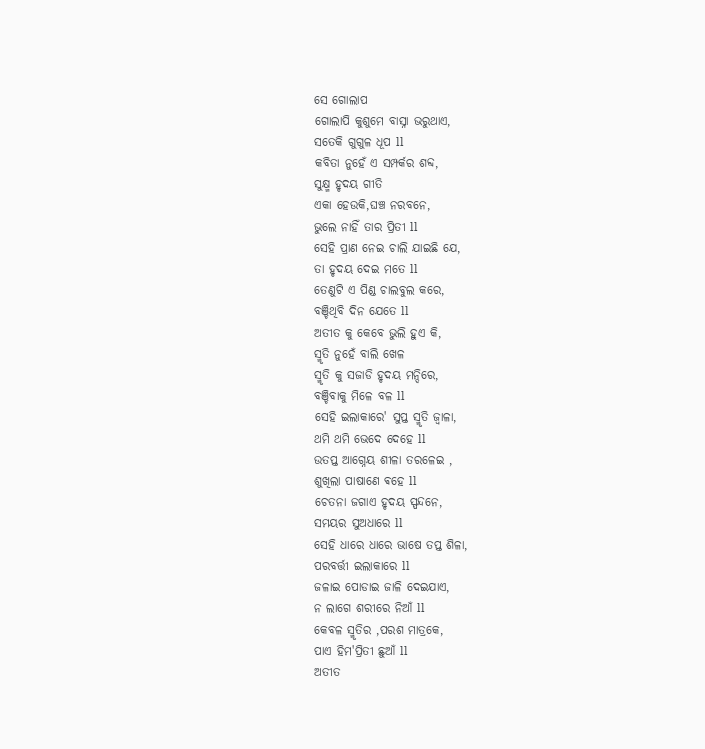ସେ ଗୋଲାପ
ଗୋଲାପି କୁଶୁମେ ବାସ୍ନା ଭରୁଥାଏ,
ସତେକି ଗୁଗୁଳ ଧୂପ ll
କବିତା ନୁହେଁ ଏ ସମ୍ପର୍କର ଶବ୍ଦ,
ସୁକ୍ଷ୍ମ ହୃଦୟ ଗୀତି
ଏକା ହେଉକି,ଘଞ୍ଚ ନରବନେ,
ଭୁଲେ ନାହିଁ ତାର ପ୍ରିତୀ ll
ସେହି ପ୍ରାଣ ନେଇ ଚାଲି ଯାଇଛି ଯେ,
ତା ହୃଦୟ ଦେଇ ମତେ ll
ତେଣୁଟି ଏ ପିଣ୍ଡ ଚାଲବୁଲ କରେ,
ବଞ୍ଚିଥିବି ଦିନ ଯେତେ ll
ଅତୀତ କୁ କେବେ ଭୁଲି ହୁଏ କି,
ସ୍ମୃତି ନୁହେଁ ବାଲି ଖେଳ
ସ୍ମୃତି କୁ ସଜାଡି ହୃଦୟ ମନ୍ଦିରେ,
ବଞ୍ଚିବାକୁ ମିଳେ ବଳ ll
ସେହି ଇଲାକାରେ' ସୁପ୍ତ ସ୍ମୃତି ଜ୍ୱାଳା,
ଥମି ଥମି ଭେଦେ ଦେହେ ll
ଉତପ୍ତ ଆଗ୍ନେୟ ଶୀଳା ତରଳେଇ ,
ଶୁଖିଲା ପାଷାଣେ ଵହେ ll
ଚେତନା ଜଗାଏ ହୃଦୟ ସ୍ପନ୍ଦନେ,
ସମୟର ସୁଅଧାରେ ll
ସେହି ଧାରେ ଧାରେ ଭାଷେ ତପ୍ତ ଶିଳା,
ପରବର୍ତ୍ତୀ ଇଲାକାରେ ll
ଜଳାଇ ପୋଡାଇ ଜାଳି ଦେଇଯାଏ,
ନ ଲାଗେ ଶରୀରେ ନିଆଁ ll
କେବଳ ସ୍ମୃତିର ,ପରଶ ମାତ୍ରକେ,
ପାଏ ହିମ'ପ୍ରିତୀ ଛୁଆଁ ll
ଅତୀତ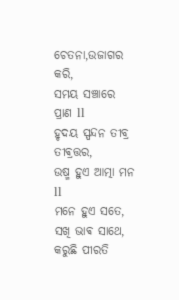ଚେତନା,ଉଜାଗର କରି,
ସମୟ ସଞ୍ଚାରେ ପ୍ରାଣ ll
ହୃଦୟ ସ୍ପନ୍ଦନ ତୀବ୍ର ତୀଵ୍ରତ୍ତର,
ଉଷ୍ମ ହୁଏ ଆତ୍ମା ମନ ll
ମନେ ହୁଏ ସତେ, ସଖି ଭାଵ ସାଥେ,
କରୁଛି ପୀରତି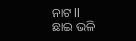ନାଟ ll
ଛାଇ ଭଳି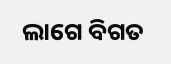ଲାଗେ ବିଗତ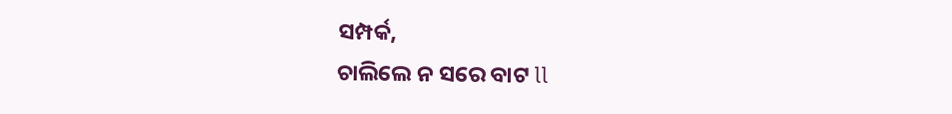ସମ୍ପର୍କ,
ଚାଲିଲେ ନ ସରେ ବାଟ ll